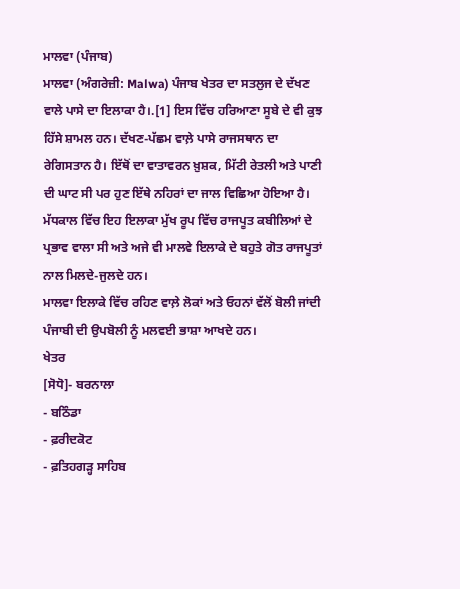ਮਾਲਵਾ (ਪੰਜਾਬ)
ਮਾਲਵਾ (ਅੰਗਰੇਜ਼ੀ: Malwa) ਪੰਜਾਬ ਖੇਤਰ ਦਾ ਸਤਲੁਜ ਦੇ ਦੱਖਣ ਵਾਲੇ ਪਾਸੇ ਦਾ ਇਲਾਕਾ ਹੈ।.[1] ਇਸ ਵਿੱਚ ਹਰਿਆਣਾ ਸੂਬੇ ਦੇ ਵੀ ਕੁਝ ਹਿੱਸੇ ਸ਼ਾਮਲ ਹਨ। ਦੱਖਣ-ਪੱਛਮ ਵਾਲ਼ੇ ਪਾਸੇ ਰਾਜਸਥਾਨ ਦਾ ਰੇਗਿਸਤਾਨ ਹੈ। ਇੱਥੋਂ ਦਾ ਵਾਤਾਵਰਨ ਖ਼ੁਸ਼ਕ, ਮਿੱਟੀ ਰੇਤਲੀ ਅਤੇ ਪਾਣੀ ਦੀ ਘਾਟ ਸੀ ਪਰ ਹੁਣ ਇੱਥੇ ਨਹਿਰਾਂ ਦਾ ਜਾਲ ਵਿਛਿਆ ਹੋਇਆ ਹੈ। ਮੱਧਕਾਲ ਵਿੱਚ ਇਹ ਇਲਾਕਾ ਮੁੱਖ ਰੂਪ ਵਿੱਚ ਰਾਜਪੂਤ ਕਬੀਲਿਆਂ ਦੇ ਪ੍ਰਭਾਵ ਵਾਲਾ ਸੀ ਅਤੇ ਅਜੇ ਵੀ ਮਾਲਵੇ ਇਲਾਕੇ ਦੇ ਬਹੁਤੇ ਗੋਤ ਰਾਜਪੂਤਾਂ ਨਾਲ ਮਿਲਦੇ-ਜੁਲਦੇ ਹਨ।
ਮਾਲਵਾ ਇਲਾਕੇ ਵਿੱਚ ਰਹਿਣ ਵਾਲ਼ੇ ਲੋਕਾਂ ਅਤੇ ਓਹਨਾਂ ਵੱਲੋਂ ਬੋਲੀ ਜਾਂਦੀ ਪੰਜਾਬੀ ਦੀ ਉਪਬੋਲੀ ਨੂੰ ਮਲਵਈ ਭਾਸ਼ਾ ਆਖਦੇ ਹਨ।
ਖੇਤਰ
[ਸੋਧੋ]- ਬਰਨਾਲਾ
- ਬਠਿੰਡਾ
- ਫ਼ਰੀਦਕੋਟ
- ਫ਼ਤਿਹਗੜ੍ਹ ਸਾਹਿਬ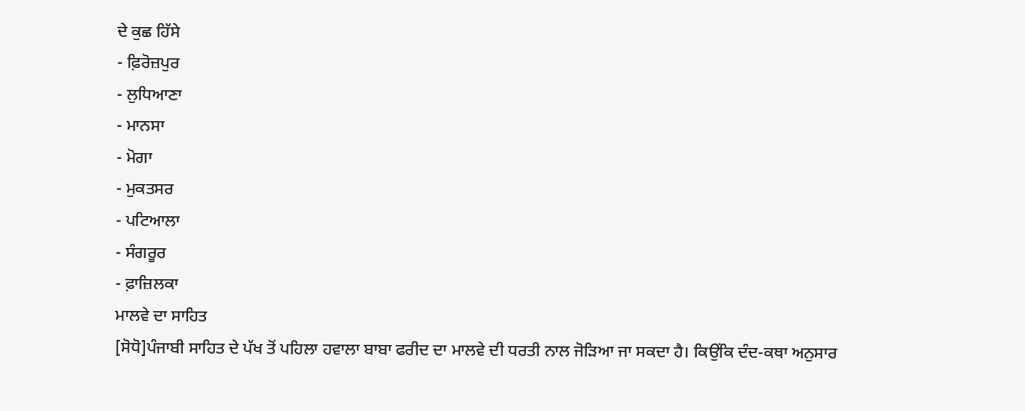ਦੇ ਕੁਛ ਹਿੱਸੇ
- ਫ਼ਿਰੋਜ਼ਪੁਰ
- ਲੁਧਿਆਣਾ
- ਮਾਨਸਾ
- ਮੋਗਾ
- ਮੁਕਤਸਰ
- ਪਟਿਆਲਾ
- ਸੰਗਰੂਰ
- ਫ਼ਾਜ਼ਿਲਕਾ
ਮਾਲਵੇ ਦਾ ਸਾਹਿਤ
[ਸੋਧੋ]ਪੰਜਾਬੀ ਸਾਹਿਤ ਦੇ ਪੱਖ ਤੋਂ ਪਹਿਲਾ ਹਵਾਲਾ ਬਾਬਾ ਫਰੀਦ ਦਾ ਮਾਲਵੇ ਦੀ ਧਰਤੀ ਨਾਲ ਜੋੜਿਆ ਜਾ ਸਕਦਾ ਹੈ। ਕਿਉਂਕਿ ਦੰਦ-ਕਥਾ ਅਨੁਸਾਰ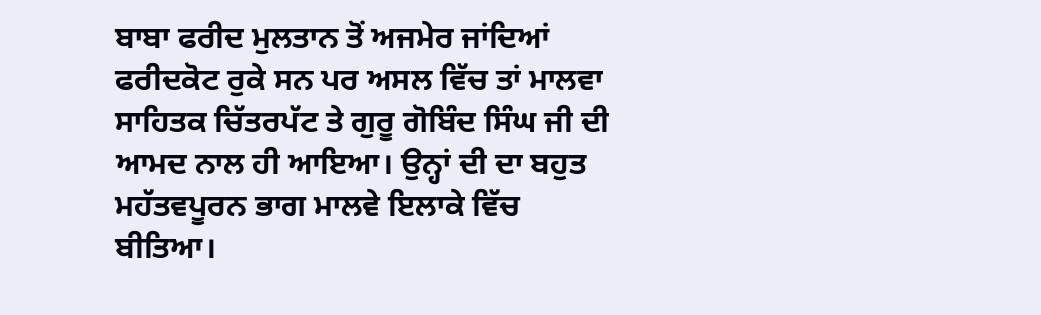ਬਾਬਾ ਫਰੀਦ ਮੁਲਤਾਨ ਤੋਂ ਅਜਮੇਰ ਜਾਂਦਿਆਂ ਫਰੀਦਕੋਟ ਰੁਕੇ ਸਨ ਪਰ ਅਸਲ ਵਿੱਚ ਤਾਂ ਮਾਲਵਾ ਸਾਹਿਤਕ ਚਿੱਤਰਪੱਟ ਤੇ ਗੁਰੂ ਗੋਬਿੰਦ ਸਿੰਘ ਜੀ ਦੀ ਆਮਦ ਨਾਲ ਹੀ ਆਇਆ। ਉਨ੍ਹਾਂ ਦੀ ਦਾ ਬਹੁਤ ਮਹੱਤਵਪੂਰਨ ਭਾਗ ਮਾਲਵੇ ਇਲਾਕੇ ਵਿੱਚ ਬੀਤਿਆ।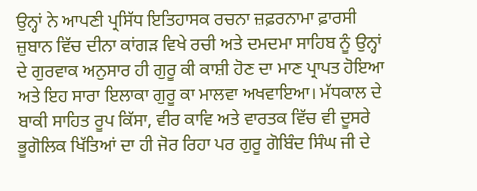ਉਨ੍ਹਾਂ ਨੇ ਆਪਣੀ ਪ੍ਰਸਿੱਧ ਇਤਿਹਾਸਕ ਰਚਨਾ ਜ਼ਫ਼ਰਨਾਮਾ ਫ਼ਾਰਸੀ ਜ਼ੁਬਾਨ ਵਿੱਚ ਦੀਨਾ ਕਾਂਗੜ ਵਿਖੇ ਰਚੀ ਅਤੇ ਦਮਦਮਾ ਸਾਹਿਬ ਨੂੰ ਉਨ੍ਹਾਂ ਦੇ ਗੁਰਵਾਕ ਅਨੁਸਾਰ ਹੀ ਗੁਰੂ ਕੀ ਕਾਸ਼ੀ ਹੋਣ ਦਾ ਮਾਣ ਪ੍ਰਾਪਤ ਹੋਇਆ ਅਤੇ ਇਹ ਸਾਰਾ ਇਲਾਕਾ ਗੁਰੂ ਕਾ ਮਾਲਵਾ ਅਖਵਾਇਆ। ਮੱਧਕਾਲ ਦੇ ਬਾਕੀ ਸਾਹਿਤ ਰੂਪ ਕਿੱਸਾ, ਵੀਰ ਕਾਵਿ ਅਤੇ ਵਾਰਤਕ ਵਿੱਚ ਵੀ ਦੂਸਰੇ ਭੂਗੋਲਿਕ ਖਿੱਤਿਆਂ ਦਾ ਹੀ ਜੋਰ ਰਿਹਾ ਪਰ ਗੁਰੂ ਗੋਬਿੰਦ ਸਿੰਘ ਜੀ ਦੇ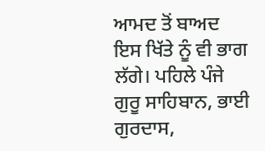ਆਮਦ ਤੋਂ ਬਾਅਦ ਇਸ ਖਿੱਤੇ ਨੂੰ ਵੀ ਭਾਗ ਲੱਗੇ। ਪਹਿਲੇ ਪੰਜੇ ਗੁਰੂ ਸਾਹਿਬਾਨ, ਭਾਈ ਗੁਰਦਾਸ,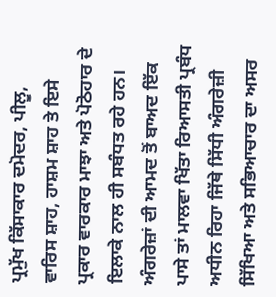ਪ੍ਰਮੁੱਖ ਕਿੱਸਾਕਾਰ ਦਮੋਦਰ, ਪੀਲੂ, ਵਾਰਿਸ ਸ਼ਾਹ, ਹਾਸ਼ਮ ਸ਼ਾਹ ਤੇ ਇਸੇ ਪ੍ਰਕਾਰ ਵਾਰਕਾਰ ਮਾਝਾ ਅਤੇ ਪੋਠੋਹਾਰ ਦੇ ਇਲਾਕੇ ਨਾਲ ਹੀ ਸਬੰਧਤ ਰਹੇ ਹਨ। ਅੰਗਰੇਜ਼ਾਂ ਦੀ ਆਮਦ ਤੋਂ ਬਾਅਦ ਇੱਕ ਪਾਸੇ ਤਾਂ ਮਾਲਵਾ ਖਿੱਤਾ ਰਿਆਸਤੀ ਪ੍ਰਬੰਧ ਅਧੀਨ ਰਿਹਾ ਜਿੱਥੇ ਸਿੱਧੀ ਅੰਗਰੇਜ਼ੀ ਸਿੱਖਿਆ ਅਤੇ ਸਭਿਆਚਾਰ ਦਾ ਅਸਰ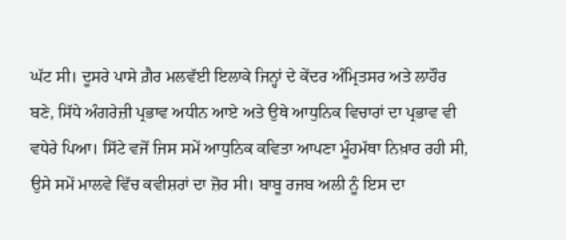ਘੱਟ ਸੀ। ਦੂਸਰੇ ਪਾਸੇ ਗ਼ੈਰ ਮਲਵੱਈ ਇਲਾਕੇ ਜਿਨ੍ਹਾਂ ਦੇ ਕੇਂਦਰ ਅੰਮ੍ਰਿਤਸਰ ਅਤੇ ਲਾਹੌਰ ਬਣੇ, ਸਿੱਧੇ ਅੰਗਰੇਜ਼ੀ ਪ੍ਰਭਾਵ ਅਧੀਨ ਆਏ ਅਤੇ ਉਥੇ ਆਧੁਨਿਕ ਵਿਚਾਰਾਂ ਦਾ ਪ੍ਰਭਾਵ ਵੀ ਵਧੇਰੇ ਪਿਆ। ਸਿੱਟੇ ਵਜੋਂ ਜਿਸ ਸਮੇਂ ਆਧੁਨਿਕ ਕਵਿਤਾ ਆਪਣਾ ਮੂੰਹਮੱਥਾ ਨਿਖ਼ਾਰ ਰਹੀ ਸੀ, ਉਸੇ ਸਮੇਂ ਮਾਲਵੇ ਵਿੱਚ ਕਵੀਸ਼ਰਾਂ ਦਾ ਜ਼ੋਰ ਸੀ। ਬਾਬੂ ਰਜਬ ਅਲੀ ਨੂੰ ਇਸ ਦਾ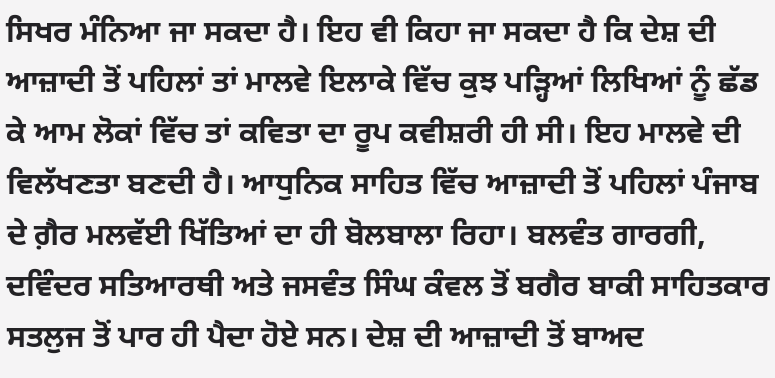ਸਿਖਰ ਮੰਨਿਆ ਜਾ ਸਕਦਾ ਹੈ। ਇਹ ਵੀ ਕਿਹਾ ਜਾ ਸਕਦਾ ਹੈ ਕਿ ਦੇਸ਼ ਦੀ ਆਜ਼ਾਦੀ ਤੋਂ ਪਹਿਲਾਂ ਤਾਂ ਮਾਲਵੇ ਇਲਾਕੇ ਵਿੱਚ ਕੁਝ ਪੜ੍ਹਿਆਂ ਲਿਖਿਆਂ ਨੂੰ ਛੱਡ ਕੇ ਆਮ ਲੋਕਾਂ ਵਿੱਚ ਤਾਂ ਕਵਿਤਾ ਦਾ ਰੂਪ ਕਵੀਸ਼ਰੀ ਹੀ ਸੀ। ਇਹ ਮਾਲਵੇ ਦੀ ਵਿਲੱਖਣਤਾ ਬਣਦੀ ਹੈ। ਆਧੁਨਿਕ ਸਾਹਿਤ ਵਿੱਚ ਆਜ਼ਾਦੀ ਤੋਂ ਪਹਿਲਾਂ ਪੰਜਾਬ ਦੇ ਗ਼ੈਰ ਮਲਵੱਈ ਖਿੱਤਿਆਂ ਦਾ ਹੀ ਬੋਲਬਾਲਾ ਰਿਹਾ। ਬਲਵੰਤ ਗਾਰਗੀ, ਦਵਿੰਦਰ ਸਤਿਆਰਥੀ ਅਤੇ ਜਸਵੰਤ ਸਿੰਘ ਕੰਵਲ ਤੋਂ ਬਗੈਰ ਬਾਕੀ ਸਾਹਿਤਕਾਰ ਸਤਲੁਜ ਤੋਂ ਪਾਰ ਹੀ ਪੈਦਾ ਹੋਏ ਸਨ। ਦੇਸ਼ ਦੀ ਆਜ਼ਾਦੀ ਤੋਂ ਬਾਅਦ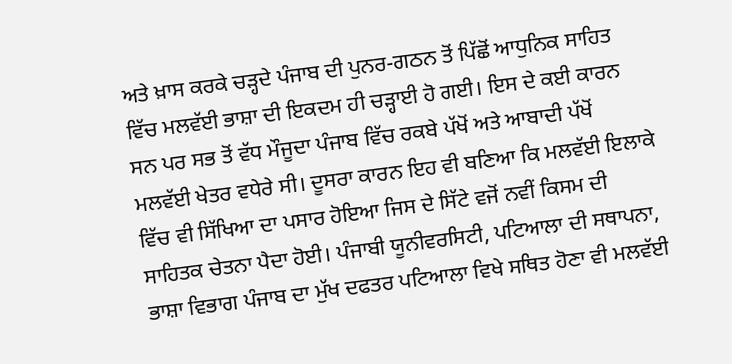ਅਤੇ ਖ਼ਾਸ ਕਰਕੇ ਚੜ੍ਹਦੇ ਪੰਜਾਬ ਦੀ ਪੁਨਰ-ਗਠਨ ਤੋਂ ਪਿੱਛੋਂ ਆਧੁਨਿਕ ਸਾਹਿਤ ਵਿੱਚ ਮਲਵੱਈ ਭਾਸ਼ਾ ਦੀ ਇਕਦਮ ਹੀ ਚੜ੍ਹਾਈ ਹੋ ਗਈ। ਇਸ ਦੇ ਕਈ ਕਾਰਨ ਸਨ ਪਰ ਸਭ ਤੋਂ ਵੱਧ ਮੌਜੂਦਾ ਪੰਜਾਬ ਵਿੱਚ ਰਕਬੇ ਪੱਖੋਂ ਅਤੇ ਆਬਾਦੀ ਪੱਖੋਂ ਮਲਵੱਈ ਖੇਤਰ ਵਧੇਰੇ ਸੀ। ਦੂਸਰਾ ਕਾਰਨ ਇਹ ਵੀ ਬਣਿਆ ਕਿ ਮਲਵੱਈ ਇਲਾਕੇ ਵਿੱਚ ਵੀ ਸਿੱਖਿਆ ਦਾ ਪਸਾਰ ਹੋਇਆ ਜਿਸ ਦੇ ਸਿੱਟੇ ਵਜੋਂ ਨਵੀਂ ਕਿਸਮ ਦੀ ਸਾਹਿਤਕ ਚੇਤਨਾ ਪੈਦਾ ਹੋਈ। ਪੰਜਾਬੀ ਯੂਨੀਵਰਸਿਟੀ, ਪਟਿਆਲਾ ਦੀ ਸਥਾਪਨਾ, ਭਾਸ਼ਾ ਵਿਭਾਗ ਪੰਜਾਬ ਦਾ ਮੁੱਖ ਦਫਤਰ ਪਟਿਆਲਾ ਵਿਖੇ ਸਥਿਤ ਹੋਣਾ ਵੀ ਮਲਵੱਈ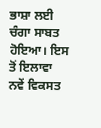ਭਾਸ਼ਾ ਲਈ ਚੰਗਾ ਸਾਬਤ ਹੋਇਆ। ਇਸ ਤੋਂ ਇਲਾਵਾ ਨਵੇਂ ਵਿਕਸਤ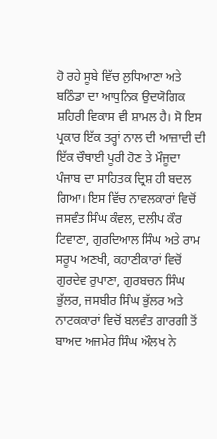ਹੋ ਰਹੇ ਸੂਬੇ ਵਿੱਚ ਲੁਧਿਆਣਾ ਅਤੇ ਬਠਿੰਡਾ ਦਾ ਆਧੁਨਿਕ ਉਦਯੋਗਿਕ ਸ਼ਹਿਰੀ ਵਿਕਾਸ ਵੀ ਸ਼ਾਮਲ ਹੈ। ਸੋ ਇਸ ਪ੍ਰਕਾਰ ਇੱਕ ਤਰ੍ਹਾਂ ਨਾਲ ਦੀ ਆਜ਼ਾਦੀ ਦੀ ਇੱਕ ਚੌਥਾਈ ਪੂਰੀ ਹੋਣ ਤੇ ਮੌਜੂਦਾ ਪੰਜਾਬ ਦਾ ਸਾਹਿਤਕ ਦ੍ਰਿਸ਼ ਹੀ ਬਦਲ ਗਿਆ। ਇਸ ਵਿੱਚ ਨਾਵਲਕਾਰਾਂ ਵਿਚੋਂ ਜਸਵੰਤ ਸਿੰਘ ਕੰਵਲ, ਦਲੀਪ ਕੌਰ ਟਿਵਾਣਾ, ਗੁਰਦਿਆਲ ਸਿੰਘ ਅਤੇ ਰਾਮ ਸਰੂਪ ਅਣਖੀ, ਕਹਾਣੀਕਾਰਾਂ ਵਿਚੋਂ ਗੁਰਦੇਵ ਰੁਪਾਣਾ, ਗੁਰਬਚਨ ਸਿੰਘ ਭੁੱਲਰ, ਜਸਬੀਰ ਸਿੰਘ ਭੁੱਲਰ ਅਤੇ ਨਾਟਕਕਾਰਾਂ ਵਿਚੋਂ ਬਲਵੰਤ ਗਾਰਗੀ ਤੋਂ ਬਾਅਦ ਅਜਮੇਰ ਸਿੰਘ ਔਲਖ ਨੇ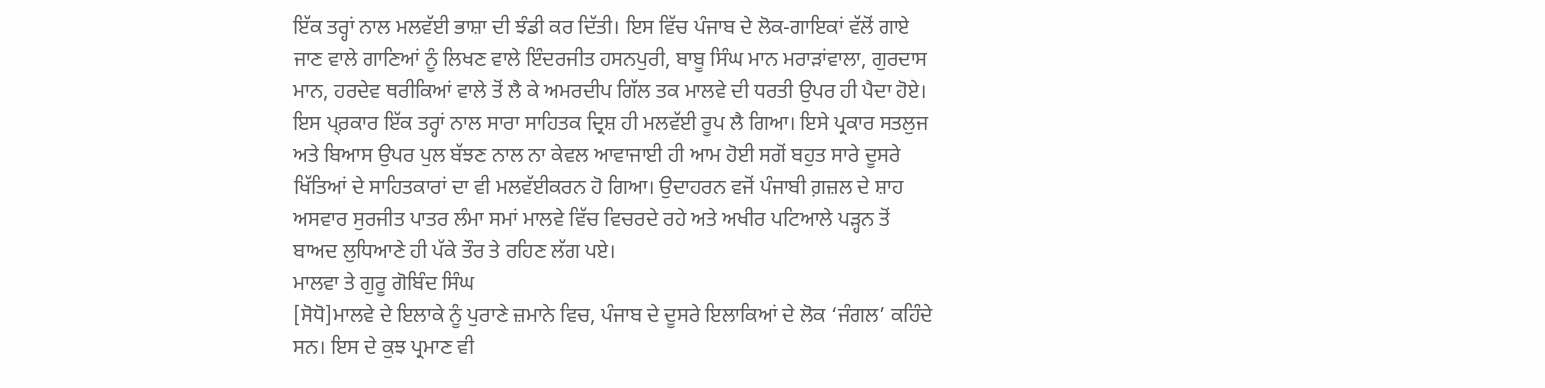ਇੱਕ ਤਰ੍ਹਾਂ ਨਾਲ ਮਲਵੱਈ ਭਾਸ਼ਾ ਦੀ ਝੰਡੀ ਕਰ ਦਿੱਤੀ। ਇਸ ਵਿੱਚ ਪੰਜਾਬ ਦੇ ਲੋਕ-ਗਾਇਕਾਂ ਵੱਲੋਂ ਗਾਏ ਜਾਣ ਵਾਲੇ ਗਾਣਿਆਂ ਨੂੰ ਲਿਖਣ ਵਾਲੇ ਇੰਦਰਜੀਤ ਹਸਨਪੁਰੀ, ਬਾਬੂ ਸਿੰਘ ਮਾਨ ਮਰਾੜਾਂਵਾਲਾ, ਗੁਰਦਾਸ ਮਾਨ, ਹਰਦੇਵ ਥਰੀਕਿਆਂ ਵਾਲੇ ਤੋਂ ਲੈ ਕੇ ਅਮਰਦੀਪ ਗਿੱਲ ਤਕ ਮਾਲਵੇ ਦੀ ਧਰਤੀ ਉਪਰ ਹੀ ਪੈਦਾ ਹੋਏ। ਇਸ ਪ੍ਰ਼ਕਾਰ ਇੱਕ ਤਰ੍ਹਾਂ ਨਾਲ ਸਾਰਾ ਸਾਹਿਤਕ ਦ੍ਰਿਸ਼ ਹੀ ਮਲਵੱਈ ਰੂਪ ਲੈ ਗਿਆ। ਇਸੇ ਪ੍ਰਕਾਰ ਸਤਲੁਜ ਅਤੇ ਬਿਆਸ ਉਪਰ ਪੁਲ ਬੱਝਣ ਨਾਲ ਨਾ ਕੇਵਲ ਆਵਾਜਾਈ ਹੀ ਆਮ ਹੋਈ ਸਗੋਂ ਬਹੁਤ ਸਾਰੇ ਦੂਸਰੇ ਖਿੱਤਿਆਂ ਦੇ ਸਾਹਿਤਕਾਰਾਂ ਦਾ ਵੀ ਮਲਵੱਈਕਰਨ ਹੋ ਗਿਆ। ਉਦਾਹਰਨ ਵਜੋਂ ਪੰਜਾਬੀ ਗ਼ਜ਼ਲ ਦੇ ਸ਼ਾਹ ਅਸਵਾਰ ਸੁਰਜੀਤ ਪਾਤਰ ਲੰਮਾ ਸਮਾਂ ਮਾਲਵੇ ਵਿੱਚ ਵਿਚਰਦੇ ਰਹੇ ਅਤੇ ਅਖੀਰ ਪਟਿਆਲੇ ਪੜ੍ਹਨ ਤੋਂ ਬਾਅਦ ਲੁਧਿਆਣੇ ਹੀ ਪੱਕੇ ਤੌਰ ਤੇ ਰਹਿਣ ਲੱਗ ਪਏ।
ਮਾਲਵਾ ਤੇ ਗੁਰੂ ਗੋਬਿੰਦ ਸਿੰਘ
[ਸੋਧੋ]ਮਾਲਵੇ ਦੇ ਇਲਾਕੇ ਨੂੰ ਪੁਰਾਣੇ ਜ਼ਮਾਨੇ ਵਿਚ, ਪੰਜਾਬ ਦੇ ਦੂਸਰੇ ਇਲਾਕਿਆਂ ਦੇ ਲੋਕ ‘ਜੰਗਲ’ ਕਹਿੰਦੇ ਸਨ। ਇਸ ਦੇ ਕੁਝ ਪ੍ਰਮਾਣ ਵੀ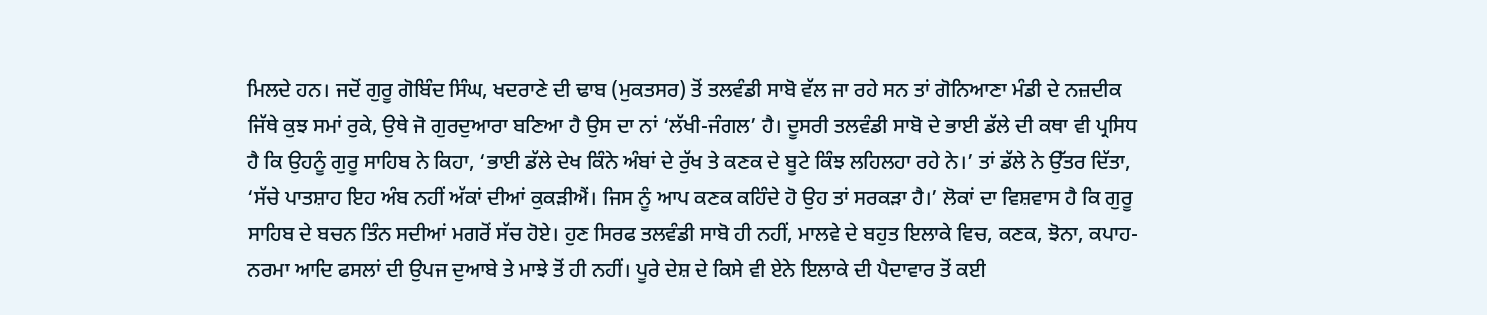ਮਿਲਦੇ ਹਨ। ਜਦੋਂ ਗੁਰੂ ਗੋਬਿੰਦ ਸਿੰਘ, ਖਦਰਾਣੇ ਦੀ ਢਾਬ (ਮੁਕਤਸਰ) ਤੋਂ ਤਲਵੰਡੀ ਸਾਬੋ ਵੱਲ ਜਾ ਰਹੇ ਸਨ ਤਾਂ ਗੋਨਿਆਣਾ ਮੰਡੀ ਦੇ ਨਜ਼ਦੀਕ ਜਿੱਥੇ ਕੁਝ ਸਮਾਂ ਰੁਕੇ, ਉਥੇ ਜੋ ਗੁਰਦੁਆਰਾ ਬਣਿਆ ਹੈ ਉਸ ਦਾ ਨਾਂ ‘ਲੱਖੀ-ਜੰਗਲ’ ਹੈ। ਦੂਸਰੀ ਤਲਵੰਡੀ ਸਾਬੋ ਦੇ ਭਾਈ ਡੱਲੇ ਦੀ ਕਥਾ ਵੀ ਪ੍ਰਸਿਧ ਹੈ ਕਿ ਉਹਨੂੰ ਗੁਰੂ ਸਾਹਿਬ ਨੇ ਕਿਹਾ, ‘ਭਾਈ ਡੱਲੇ ਦੇਖ ਕਿੰਨੇ ਅੰਬਾਂ ਦੇ ਰੁੱਖ ਤੇ ਕਣਕ ਦੇ ਬੂਟੇ ਕਿੰਝ ਲਹਿਲਹਾ ਰਹੇ ਨੇ।’ ਤਾਂ ਡੱਲੇ ਨੇ ਉੱਤਰ ਦਿੱਤਾ, ‘ਸੱਚੇ ਪਾਤਸ਼ਾਹ ਇਹ ਅੰਬ ਨਹੀਂ ਅੱਕਾਂ ਦੀਆਂ ਕੁਕੜੀਐਂ। ਜਿਸ ਨੂੰ ਆਪ ਕਣਕ ਕਹਿੰਦੇ ਹੋ ਉਹ ਤਾਂ ਸਰਕੜਾ ਹੈ।’ ਲੋਕਾਂ ਦਾ ਵਿਸ਼ਵਾਸ ਹੈ ਕਿ ਗੁਰੂ ਸਾਹਿਬ ਦੇ ਬਚਨ ਤਿੰਨ ਸਦੀਆਂ ਮਗਰੋਂ ਸੱਚ ਹੋਏ। ਹੁਣ ਸਿਰਫ ਤਲਵੰਡੀ ਸਾਬੋ ਹੀ ਨਹੀਂ, ਮਾਲਵੇ ਦੇ ਬਹੁਤ ਇਲਾਕੇ ਵਿਚ, ਕਣਕ, ਝੋਨਾ, ਕਪਾਹ-ਨਰਮਾ ਆਦਿ ਫਸਲਾਂ ਦੀ ਉਪਜ ਦੁਆਬੇ ਤੇ ਮਾਝੇ ਤੋਂ ਹੀ ਨਹੀਂ। ਪੂਰੇ ਦੇਸ਼ ਦੇ ਕਿਸੇ ਵੀ ਏਨੇ ਇਲਾਕੇ ਦੀ ਪੈਦਾਵਾਰ ਤੋਂ ਕਈ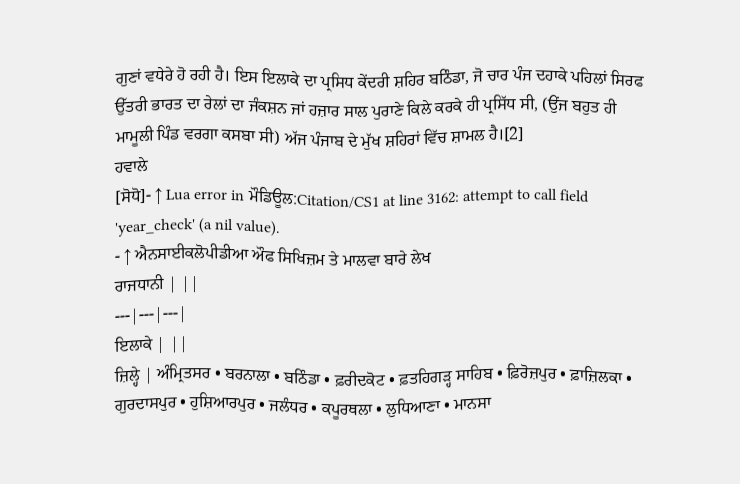ਗੁਣਾਂ ਵਧੇਰੇ ਹੋ ਰਹੀ ਹੈ। ਇਸ ਇਲਾਕੇ ਦਾ ਪ੍ਰਸਿਧ ਕੇਂਦਰੀ ਸ਼ਹਿਰ ਬਠਿੰਡਾ, ਜੋ ਚਾਰ ਪੰਜ ਦਹਾਕੇ ਪਹਿਲਾਂ ਸਿਰਫ ਉੱਤਰੀ ਭਾਰਤ ਦਾ ਰੇਲਾਂ ਦਾ ਜੰਕਸ਼ਨ ਜਾਂ ਹਜ਼ਾਰ ਸਾਲ ਪੁਰਾਣੇ ਕਿਲੇ ਕਰਕੇ ਹੀ ਪ੍ਰਸਿੱਧ ਸੀ, (ਉਂਜ ਬਹੁਤ ਹੀ ਮਾਮੂਲੀ ਪਿੰਡ ਵਰਗਾ ਕਸਬਾ ਸੀ) ਅੱਜ ਪੰਜਾਬ ਦੇ ਮੁੱਖ ਸ਼ਹਿਰਾਂ ਵਿੱਚ ਸ਼ਾਮਲ ਹੈ।[2]
ਹਵਾਲੇ
[ਸੋਧੋ]- ↑ Lua error in ਮੌਡਿਊਲ:Citation/CS1 at line 3162: attempt to call field 'year_check' (a nil value).
- ↑ ਐਨਸਾਈਕਲੋਪੀਡੀਆ ਔਫ ਸਿਖਿਜ਼ਮ ਤੇ ਮਾਲਵਾ ਬਾਰੇ ਲੇਖ
ਰਾਜਧਾਨੀ | ||
---|---|---|
ਇਲਾਕੇ | ||
ਜ਼ਿਲ੍ਹੇ | ਅੰਮ੍ਰਿਤਸਰ • ਬਰਨਾਲਾ • ਬਠਿੰਡਾ • ਫ਼ਰੀਦਕੋਟ • ਫ਼ਤਹਿਗੜ੍ਹ ਸਾਹਿਬ • ਫ਼ਿਰੋਜ਼ਪੁਰ • ਫ਼ਾਜ਼ਿਲਕਾ • ਗੁਰਦਾਸਪੁਰ • ਹੁਸ਼ਿਆਰਪੁਰ • ਜਲੰਧਰ • ਕਪੂਰਥਲਾ • ਲੁਧਿਆਣਾ • ਮਾਨਸਾ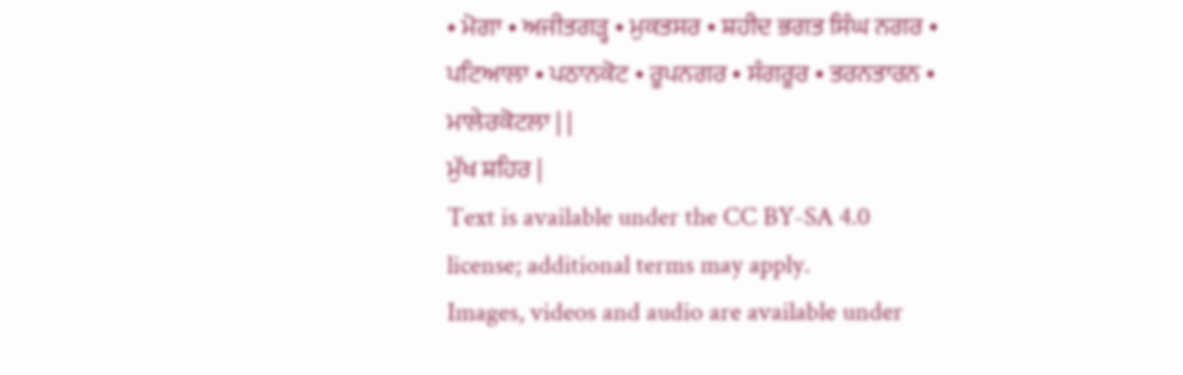• ਮੋਗਾ • ਅਜੀਤਗੜ੍ਹ • ਮੁਕਤਸਰ • ਸ਼ਹੀਦ ਭਗਤ ਸਿੰਘ ਨਗਰ • ਪਟਿਆਲਾ • ਪਠਾਨਕੋਟ • ਰੂਪਨਗਰ • ਸੰਗਰੂਰ • ਤਰਨਤਾਰਨ • ਮਾਲੇਰਕੋਟਲਾ | |
ਮੁੱਖ ਸ਼ਹਿਰ |
Text is available under the CC BY-SA 4.0 license; additional terms may apply.
Images, videos and audio are available under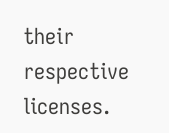their respective licenses.